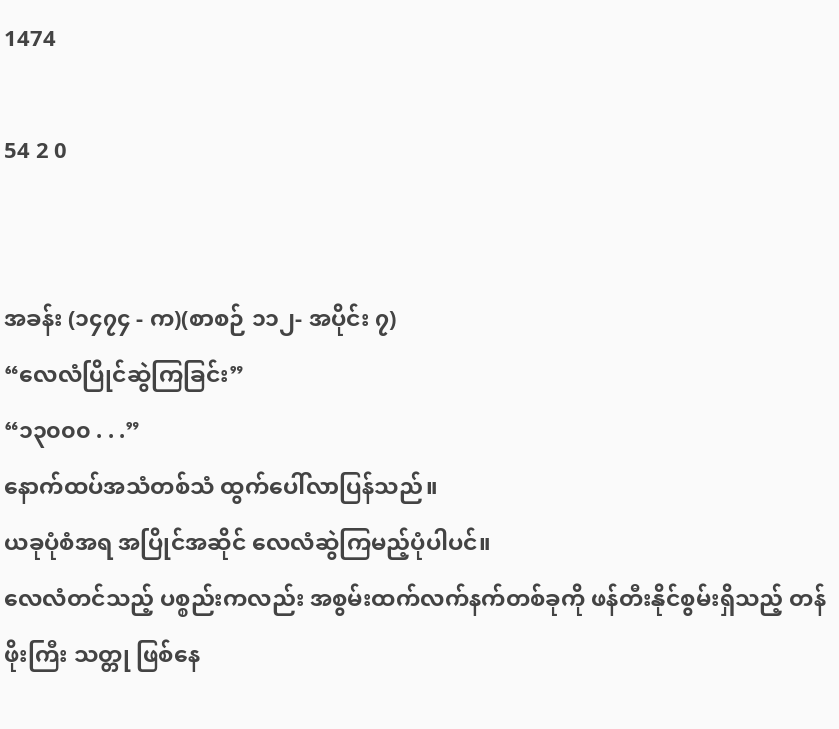1474

54 2 0


အခန်း (၁၄၇၄ - က)(စာစဉ် ၁၁၂- အပိုင်း ၇)
“လေလံပြိုင်ဆွဲကြခြင်း”
“၁၃၀၀၀ . . .”
နောက်ထပ်အသံတစ်သံ ထွက်ပေါ်လာပြန်သည်။
ယခုပုံစံအရ အပြိုင်အဆိုင် လေလံဆွဲကြမည့်ပုံပါပင်။
လေလံတင်သည့် ပစ္စည်းကလည်း အစွမ်းထက်လက်နက်တစ်ခုကို ဖန်တီးနိုင်စွမ်းရှိသည့် တန်ဖိုးကြီး သတ္တု ဖြစ်နေ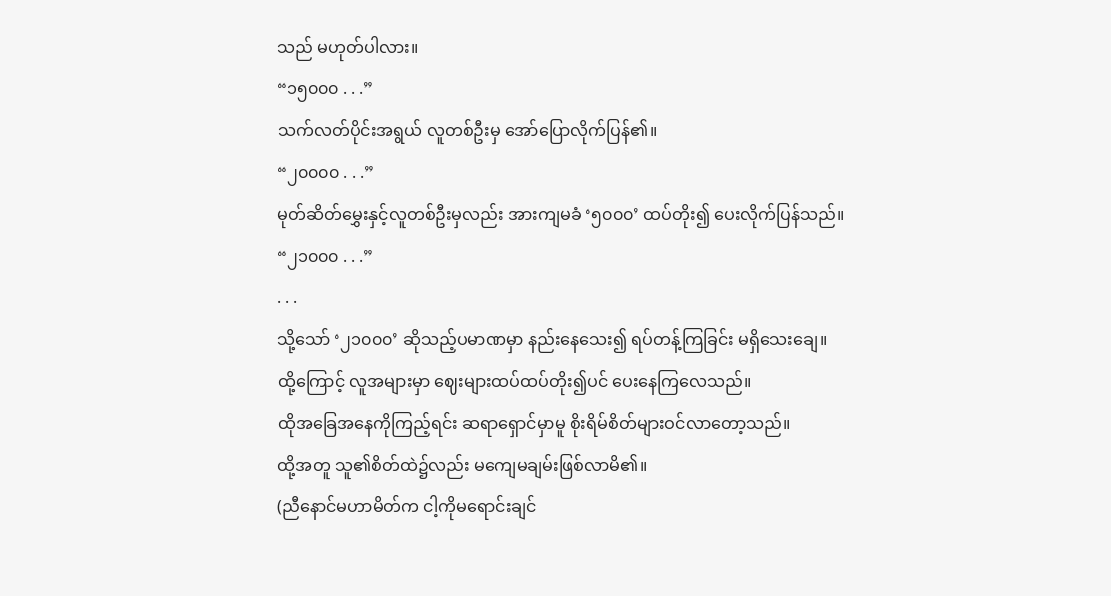သည် မဟုတ်ပါလား။
“၁၅၀၀၀ . . .”
သက်လတ်ပိုင်းအရွယ် လူတစ်ဦးမှ အော်ပြောလိုက်ပြန်၏။
“၂၀၀၀၀ . . .”
မုတ်ဆိတ်မွှေးနှင့်လူတစ်ဦးမှလည်း အားကျမခံ ‘၅၀၀၀’ ထပ်တိုး၍ ပေးလိုက်ပြန်သည်။
“၂၁၀၀၀ . . .”
. . .
သို့သော် ‘၂၁၀၀၀’ ဆိုသည့်ပမာဏမှာ နည်းနေသေး၍ ရပ်တန့်ကြခြင်း မရှိသေးချေ။
ထို့ကြောင့် လူအများမှာ ဈေးများထပ်ထပ်တိုး၍ပင် ပေးနေကြလေသည်။
ထိုအခြေအနေကိုကြည့်ရင်း ဆရာရှောင်မှာမူ စိုးရိမ်စိတ်များဝင်လာတော့သည်။
ထို့အတူ သူ၏စိတ်ထဲ၌လည်း မကျေမချမ်းဖြစ်လာမိ၏။
(ညီနောင်မဟာမိတ်က ငါ့ကိုမရောင်းချင်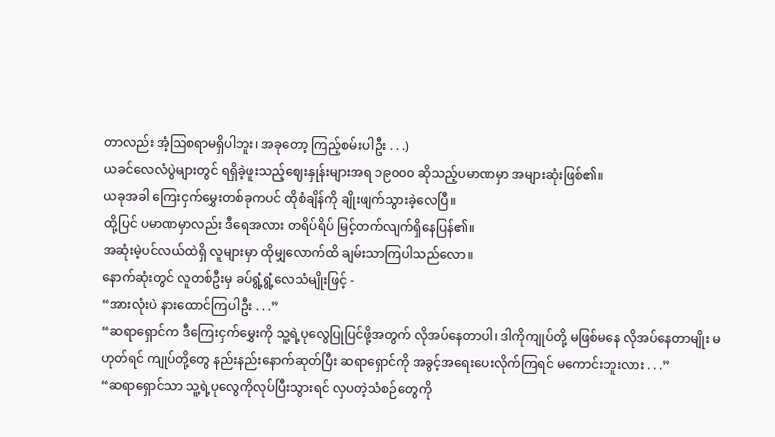တာလည်း အံ့ဩစရာမရှိပါဘူး၊ အခုတော့ ကြည့်စမ်းပါဦး . . .)
ယခင်လေလံပွဲများတွင် ရရှိခဲ့ဖူးသည့်ဈေးနှုန်းများအရ ၁၉၀၀၀ ဆိုသည့်ပမာဏမှာ အများဆုံးဖြစ်၏။
ယခုအခါ ကြေးငှက်မွှေးတစ်ခုကပင် ထိုစံချိန်ကို ချိုးဖျက်သွားခဲ့လေပြီ။
ထို့ပြင် ပမာဏမှာလည်း ဒီရေအလား တရိပ်ရိပ် မြင့်တက်လျက်ရှိနေပြန်၏။
အဆုံးမဲ့ပင်လယ်ထဲရှိ လူများမှာ ထိုမျှလောက်ထိ ချမ်းသာကြပါသည်လော။
နောက်ဆုံးတွင် လူတစ်ဦးမှ ခပ်ရွံ့ရွံ့လေသံမျိုးဖြင့် -
“အားလုံးပဲ နားထောင်ကြပါဦး . . .”
“ဆရာရှောင်က ဒီကြေးငှက်မွှေးကို သူ့ရဲ့ပုလွေပြုပြင်ဖို့အတွက် လိုအပ်နေတာပါ၊ ဒါကိုကျုပ်တို့ မဖြစ်မနေ လိုအပ်နေတာမျိုး မဟုတ်ရင် ကျုပ်တို့တွေ နည်းနည်းနောက်ဆုတ်ပြီး ဆရာရှောင်ကို အခွင့်အရေးပေးလိုက်ကြရင် မကောင်းဘူးလား . . .”
“ဆရာရှောင်သာ သူ့ရဲ့ပုလွေကိုလုပ်ပြီးသွားရင် လှပတဲ့သံစဉ်တွေကို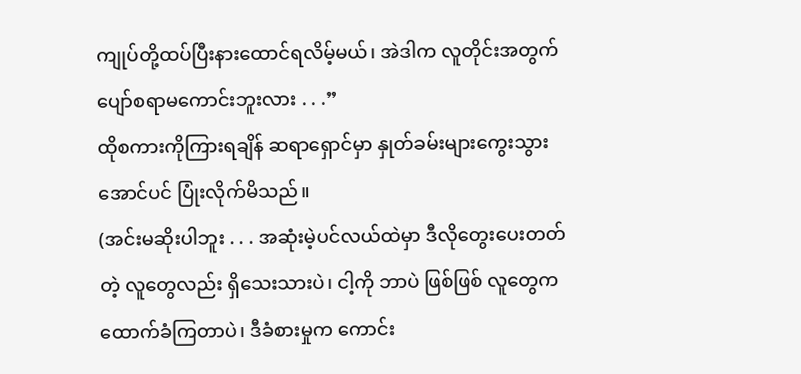ကျုပ်တို့ထပ်ပြီးနားထောင်ရလိမ့်မယ်၊ အဲဒါက လူတိုင်းအတွက် ပျော်စရာမကောင်းဘူးလား . . .”
ထိုစကားကိုကြားရချိန် ဆရာရှောင်မှာ နှုတ်ခမ်းများကွေးသွားအောင်ပင် ပြုံးလိုက်မိသည်။
(အင်းမဆိုးပါဘူး . . . အဆုံးမဲ့ပင်လယ်ထဲမှာ ဒီလိုတွေးပေးတတ်တဲ့ လူတွေလည်း ရှိသေးသားပဲ၊ ငါ့ကို ဘာပဲ ဖြစ်ဖြစ် လူတွေက ထောက်ခံကြတာပဲ၊ ဒီခံစားမှုက ကောင်း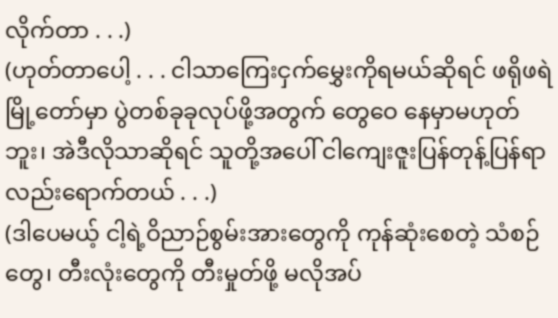လိုက်တာ . . .)
(ဟုတ်တာပေါ့ . . . ငါသာကြေးငှက်မွှေးကိုရမယ်ဆိုရင် ဖရိုဖရဲမြို့တော်မှာ ပွဲတစ်ခုခုလုပ်ဖို့အတွက် တွေဝေ နေမှာမဟုတ်ဘူး၊ အဲဒီလိုသာဆိုရင် သူတို့အပေါ် ငါကျေးဇူးပြန်တုန့်ပြန်ရာလည်းရောက်တယ် . . .)
(ဒါပေမယ့် ငါ့ရဲ့ဝိညာဉ်စွမ်းအားတွေကို ကုန်ဆုံးစေတဲ့ သံစဉ်တွေ၊ တီးလုံးတွေကို တီးမှုတ်ဖို့ မလိုအပ်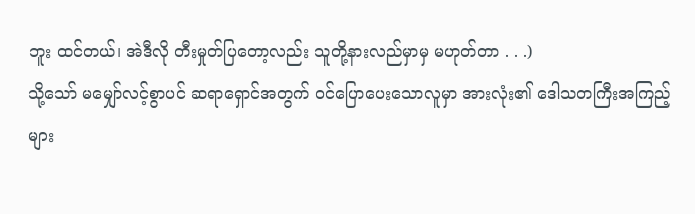ဘူး ထင်တယ်၊ အဲဒီလို တီးမှုတ်ပြတော့လည်း သူတို့နားလည်မှာမှ မဟုတ်တာ . . .)
သို့သော် မမျှော်လင့်စွာပင် ဆရာရှောင်အတွက် ဝင်ပြောပေးသောလူမှာ အားလုံး၏ ဒေါသတကြီးအကြည့် များ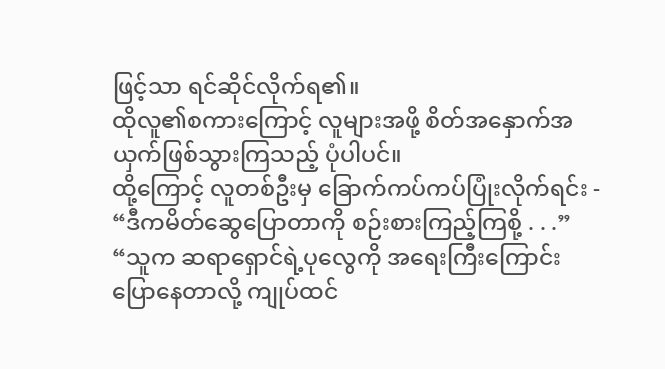ဖြင့်သာ ရင်ဆိုင်လိုက်ရ၏။
ထိုလူ၏စကားကြောင့် လူများအဖို့ စိတ်အနှောက်အယှက်ဖြစ်သွားကြသည့် ပုံပါပင်။
ထို့ကြောင့် လူတစ်ဦးမှ ခြောက်ကပ်ကပ်ပြုံးလိုက်ရင်း -
“ဒီကမိတ်ဆွေပြောတာကို စဉ်းစားကြည့်ကြစို့ . . .”
“သူက ဆရာရှောင်ရဲ့ပုလွေကို အရေးကြီးကြောင်း ပြောနေတာလို့ ကျုပ်ထင်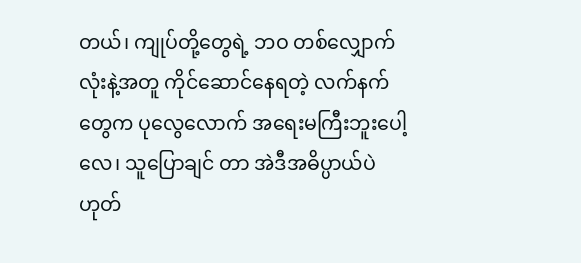တယ်၊ ကျုပ်တို့တွေရဲ့ ဘဝ တစ်လျှောက်လုံးနဲ့အတူ ကိုင်ဆောင်နေရတဲ့ လက်နက်တွေက ပုလွေလောက် အရေးမကြီးဘူးပေါ့လေ၊ သူပြောချင် တာ အဲဒီအဓိပ္ပာယ်ပဲ ဟုတ်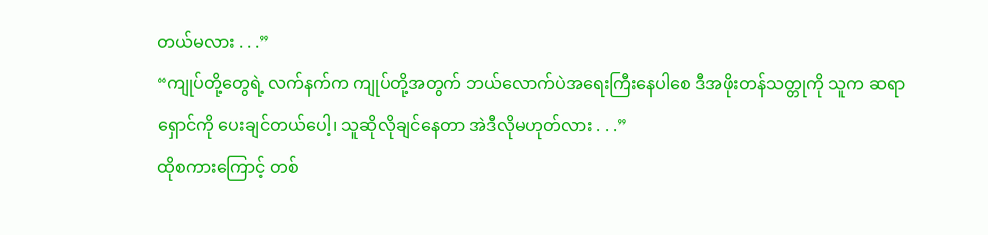တယ်မလား . . .”
“ကျုပ်တို့တွေရဲ့ လက်နက်က ကျုပ်တို့အတွက် ဘယ်လောက်ပဲအရေးကြီးနေပါစေ ဒီအဖိုးတန်သတ္တုကို သူက ဆရာရှောင်ကို ပေးချင်တယ်ပေါ့၊ သူဆိုလိုချင်နေတာ အဲဒီလိုမဟုတ်လား . . .”
ထိုစကားကြောင့် တစ်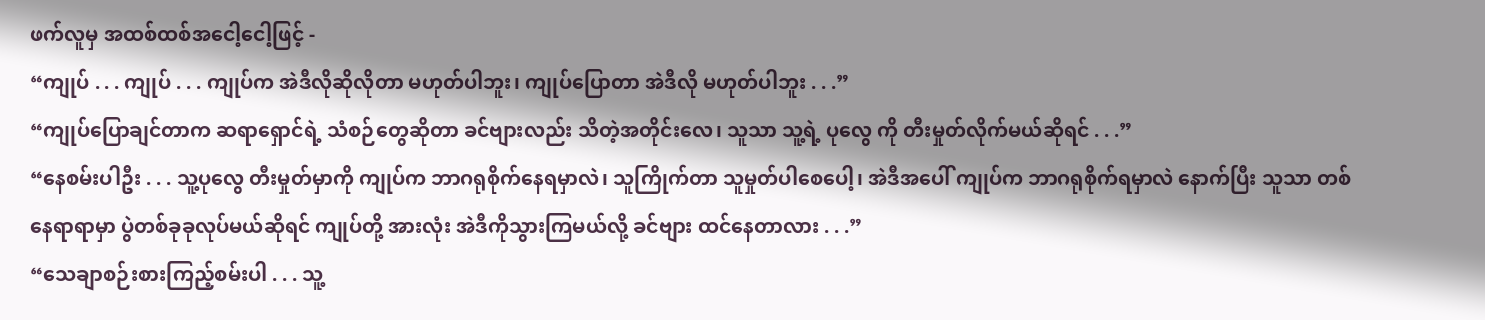ဖက်လူမှ အထစ်ထစ်အငေါ့ငေါ့ဖြင့် -
“ကျုပ် . . . ကျုပ် . . . ကျုပ်က အဲဒီလိုဆိုလိုတာ မဟုတ်ပါဘူး၊ ကျုပ်ပြောတာ အဲဒီလို မဟုတ်ပါဘူး . . .”
“ကျုပ်ပြောချင်တာက ဆရာရှောင်ရဲ့ သံစဉ်တွေဆိုတာ ခင်ဗျားလည်း သိတဲ့အတိုင်းလေ၊ သူသာ သူ့ရဲ့ ပုလွေ ကို တီးမှုတ်လိုက်မယ်ဆိုရင် . . .”
“နေစမ်းပါဦး . . . သူ့ပုလွေ တီးမှုတ်မှာကို ကျုပ်က ဘာဂရုစိုက်နေရမှာလဲ၊ သူကြိုက်တာ သူမှုတ်ပါစေပေါ့၊ အဲဒီအပေါ် ကျုပ်က ဘာဂရုစိုက်ရမှာလဲ နောက်ပြီး သူသာ တစ်နေရာရာမှာ ပွဲတစ်ခုခုလုပ်မယ်ဆိုရင် ကျုပ်တို့ အားလုံး အဲဒီကိုသွားကြမယ်လို့ ခင်ဗျား ထင်နေတာလား . . .”
“သေချာစဉ်းစားကြည့်စမ်းပါ . . . သူ့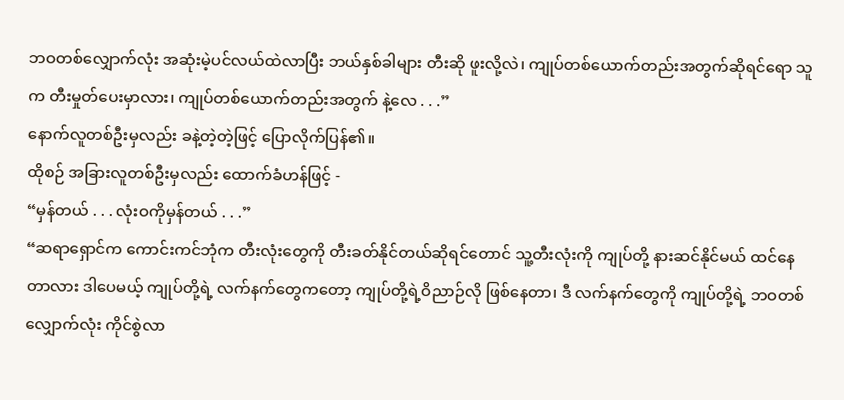ဘဝတစ်လျှောက်လုံး အဆုံးမဲ့ပင်လယ်ထဲလာပြီး ဘယ်နှစ်ခါများ တီးဆို ဖူးလို့လဲ၊ ကျုပ်တစ်ယောက်တည်းအတွက်ဆိုရင်ရော သူက တီးမှုတ်ပေးမှာလား၊ ကျုပ်တစ်ယောက်တည်းအတွက် နဲ့လေ . . .”
နောက်လူတစ်ဦးမှလည်း ခနဲ့တဲ့တဲ့ဖြင့် ပြောလိုက်ပြန်၏။
ထိုစဉ် အခြားလူတစ်ဦးမှလည်း ထောက်ခံဟန်ဖြင့် -
“မှန်တယ် . . . လုံးဝကိုမှန်တယ် . . .”
“ဆရာရှောင်က ကောင်းကင်ဘုံက တီးလုံးတွေကို တီးခတ်နိုင်တယ်ဆိုရင်တောင် သူ့တီးလုံးကို ကျုပ်တို့ နားဆင်နိုင်မယ် ထင်နေတာလား ဒါပေမယ့် ကျုပ်တို့ရဲ့ လက်နက်တွေကတော့ ကျုပ်တို့ရဲ့ဝိညာဉ်လို ဖြစ်နေတာ၊ ဒီ လက်နက်တွေကို ကျုပ်တို့ရဲ့ ဘဝတစ်လျှောက်လုံး ကိုင်စွဲလာ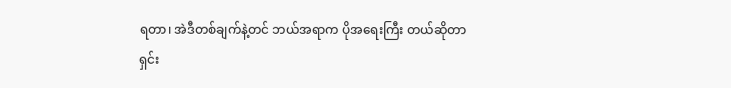ရတာ၊ အဲဒီတစ်ချက်နဲ့တင် ဘယ်အရာက ပိုအရေးကြီး တယ်ဆိုတာ ရှင်း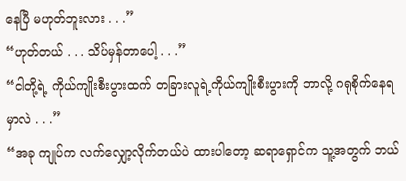နေပြီ မဟုတ်ဘူးလား . . .”
“ဟုတ်တယ် . . . သိပ်မှန်တာပေါ့ . . .”
“ငါတို့ရဲ့ ကိုယ်ကျိုးစီးပွားထက် တခြားလူရဲ့ကိုယ်ကျိုးစီးပွားကို ဘာလို့ ဂရုစိုက်နေရမှာလဲ . . .”
“အခု ကျုပ်က လက်လျှော့လိုက်တယ်ပဲ ထားပါတော့ ဆရာရှောင်က သူ့အတွက် ဘယ်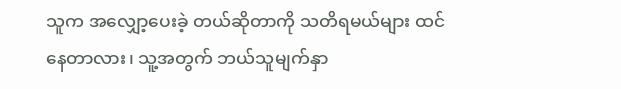သူက အလျှော့ပေးခဲ့ တယ်ဆိုတာကို သတိရမယ်များ ထင်နေတာလား၊ သူ့အတွက် ဘယ်သူမျက်နှာ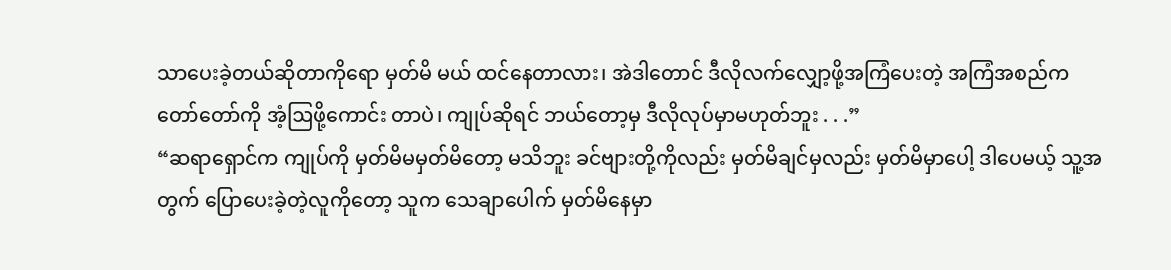သာပေးခဲ့တယ်ဆိုတာကိုရော မှတ်မိ မယ် ထင်နေတာလား၊ အဲဒါတောင် ဒီလိုလက်လျှော့ဖို့အကြံပေးတဲ့ အကြံအစည်က တော်တော်ကို အံ့ဩဖို့ကောင်း တာပဲ၊ ကျုပ်ဆိုရင် ဘယ်တော့မှ ဒီလိုလုပ်မှာမဟုတ်ဘူး . . .”
“ဆရာရှောင်က ကျုပ်ကို မှတ်မိမမှတ်မိတော့ မသိဘူး ခင်ဗျားတို့ကိုလည်း မှတ်မိချင်မှလည်း မှတ်မိမှာပေါ့ ဒါပေမယ့် သူ့အတွက် ပြောပေးခဲ့တဲ့လူကိုတော့ သူက သေချာပေါက် မှတ်မိနေမှာ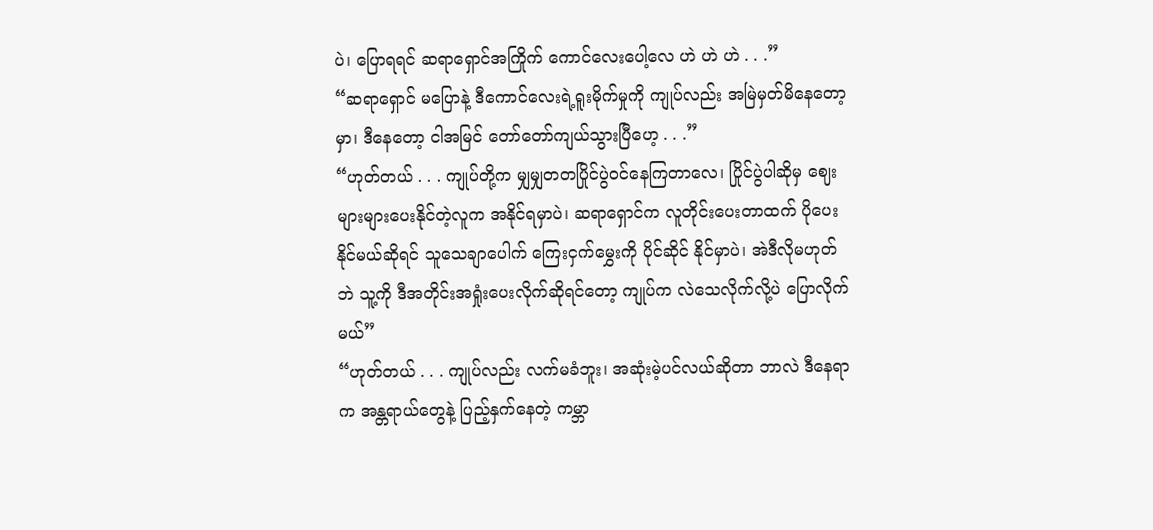ပဲ၊ ပြောရရင် ဆရာရှောင်အကြိုက် ကောင်လေးပေါ့လေ ဟဲ ဟဲ ဟဲ . . .”
“ဆရာရှောင် မပြောနဲ့ ဒီကောင်လေးရဲ့ရူးမိုက်မှုကို ကျုပ်လည်း အမြဲမှတ်မိနေတော့မှာ၊ ဒီနေတော့ ငါအမြင် တော်တော်ကျယ်သွားပြီဟေ့ . . .”
“ဟုတ်တယ် . . . ကျုပ်တို့က မျှမျှတတပြိုင်ပွဲဝင်နေကြတာလေ၊ ပြိုင်ပွဲပါဆိုမှ ဈေးများများပေးနိုင်တဲ့လူက အနိုင်ရမှာပဲ၊ ဆရာရှောင်က လူတိုင်းပေးတာထက် ပိုပေးနိုင်မယ်ဆိုရင် သူသေချာပေါက် ကြေးငှက်မွှေးကို ပိုင်ဆိုင် နိုင်မှာပဲ၊ အဲဒီလိုမဟုတ်ဘဲ သူ့ကို ဒီအတိုင်းအရှုံးပေးလိုက်ဆိုရင်တော့ ကျုပ်က လဲသေလိုက်လို့ပဲ ပြောလိုက်မယ်”
“ဟုတ်တယ် . . . ကျုပ်လည်း လက်မခံဘူး၊ အဆုံးမဲ့ပင်လယ်ဆိုတာ ဘာလဲ ဒီနေရာက အန္တရာယ်တွေနဲ့ ပြည့်နှက်နေတဲ့ ကမ္ဘာ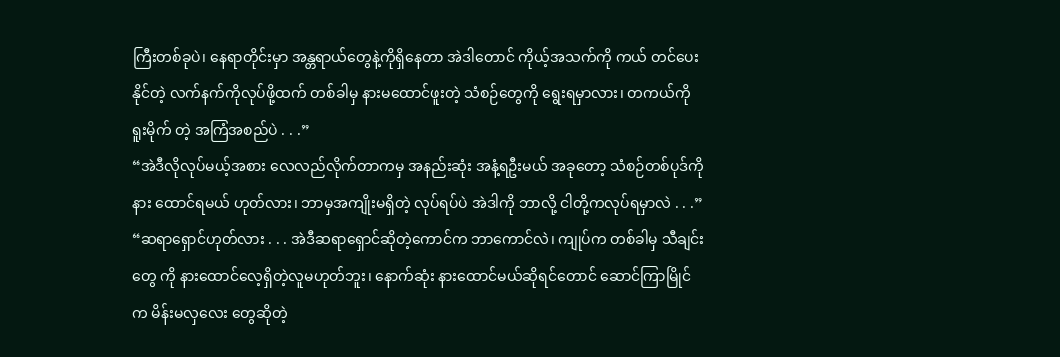ကြီးတစ်ခုပဲ၊ နေရာတိုင်းမှာ အန္တရာယ်တွေနဲ့ကိုရှိနေတာ အဲဒါတောင် ကိုယ့်အသက်ကို ကယ် တင်ပေးနိုင်တဲ့ လက်နက်ကိုလုပ်ဖို့ထက် တစ်ခါမှ နားမထောင်ဖူးတဲ့ သံစဉ်တွေကို ရွေးရမှာလား၊ တကယ်ကို ရူးမိုက် တဲ့ အကြံအစည်ပဲ . . .”
“အဲဒီလိုလုပ်မယ့်အစား လေလည်လိုက်တာကမှ အနည်းဆုံး အနံ့ရဦးမယ် အခုတော့ သံစဉ်တစ်ပုဒ်ကို နား ထောင်ရမယ် ဟုတ်လား၊ ဘာမှအကျိုးမရှိတဲ့ လုပ်ရပ်ပဲ အဲဒါကို ဘာလို့ ငါတို့ကလုပ်ရမှာလဲ . . .”
“ဆရာရှောင်ဟုတ်လား . . . အဲဒီဆရာရှောင်ဆိုတဲ့ကောင်က ဘာကောင်လဲ၊ ကျုပ်က တစ်ခါမှ သီချင်းတွေ ကို နားထောင်လေ့ရှိတဲ့လူမဟုတ်ဘူး၊ နောက်ဆုံး နားထောင်မယ်ဆိုရင်တောင်‌ ဆောင်ကြာမြိုင်က မိန်းမလှလေး တွေဆိုတဲ့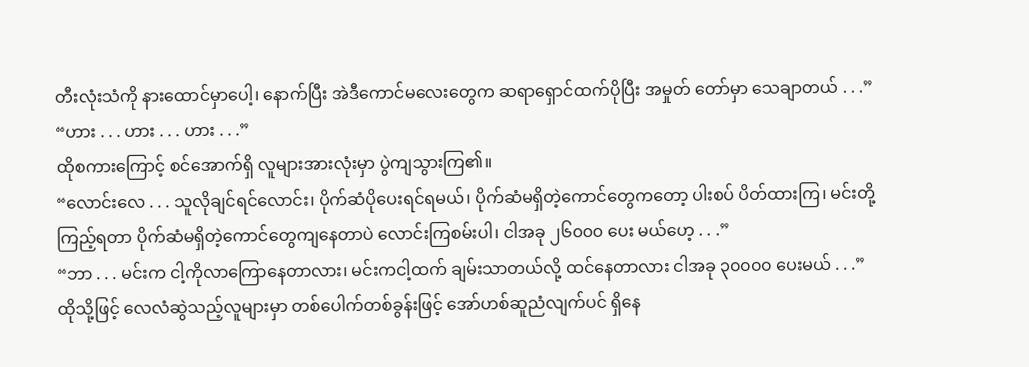တီးလုံးသံကို နားထောင်မှာပေါ့၊ နောက်ပြီး အဲဒီကောင်မလေးတွေက ဆရာရှောင်ထက်ပိုပြီး အမှုတ် တော်မှာ သေချာတယ် . . .”
“ဟား . . . ဟား . . . ဟား . . .”
ထိုစကားကြောင့် စင်အောက်ရှိ လူများအားလုံးမှာ ပွဲကျသွားကြ၏။
“လောင်းလေ . . . သူလိုချင်ရင်လောင်း၊ ပိုက်ဆံပိုပေးရင်ရမယ်၊ ပိုက်ဆံမရှိတဲ့ကောင်တွေကတော့ ပါးစပ် ပိတ်ထားကြ၊ မင်းတို့ကြည့်ရတာ ပိုက်ဆံမရှိတဲ့ကောင်တွေကျနေတာပဲ လောင်းကြစမ်းပါ၊ ငါအခု ၂၆၀၀၀ ပေး မယ်ဟေ့ . . .”
“ဘာ . . . မင်းက ငါ့ကိုလာကြောနေတာလား၊ မင်းကငါ့ထက် ချမ်းသာတယ်လို့ ထင်နေတာလား ငါအခု ၃၀၀၀၀ ပေးမယ် . . .”
ထိုသို့ဖြင့် လေလံဆွဲသည့်လူများမှာ တစ်ပေါက်တစ်ခွန်းဖြင့် အော်ဟစ်ဆူညံလျက်ပင် ရှိနေ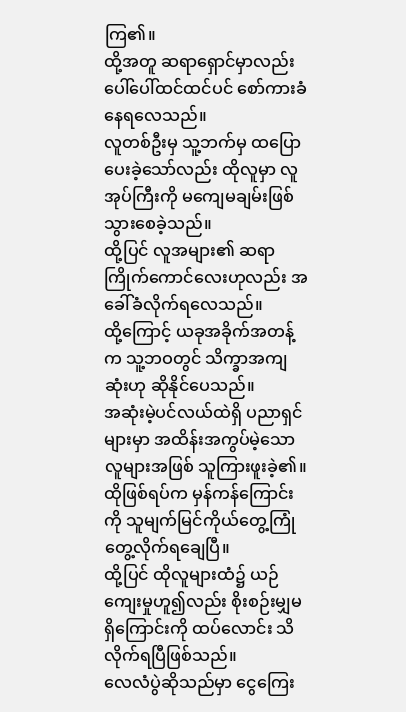ကြ၏။
ထို့အတူ ဆရာရှောင်မှာလည်း ပေါ်ပေါ်ထင်ထင်ပင် စော်ကားခံနေရလေသည်။
လူတစ်ဦးမှ သူ့ဘက်မှ ထပြောပေးခဲ့သော်လည်း ထိုလူမှာ လူအုပ်ကြီးကို မကျေမချမ်းဖြစ်သွားစေခဲ့သည်။
ထို့ပြင် လူအများ၏ ဆရာကြိုက်ကောင်လေးဟုလည်း အခေါ်ခံလိုက်ရလေသည်။
ထို့ကြောင့် ယခုအခိုက်အတန့်က သူ့ဘဝတွင် သိက္ခာအကျဆုံးဟု ဆိုနိုင်ပေသည်။
အဆုံးမဲ့ပင်လယ်ထဲရှိ ပညာရှင်များမှာ အထိန်းအကွပ်မဲ့သော လူများအဖြစ် သူကြားဖူးခဲ့၏။
ထိုဖြစ်ရပ်က မှန်ကန်ကြောင်းကို သူမျက်မြင်ကိုယ်တွေ့ကြုံတွေ့လိုက်ရချေပြီ။
ထို့ပြင် ထိုလူများထံ၌ ယဉ်ကျေးမှုဟူ၍လည်း စိုးစဉ်းမျှမရှိကြောင်းကို ထပ်လောင်း သိလိုက်ရပြီဖြစ်သည်။
လေလံပွဲဆိုသည်မှာ ငွေကြေး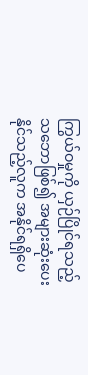ကြွယ်ဝမှုကို ယှဉ်ပြိုင်ရသည့်သဘောဖြစ်၍ အများဆုံးပေးနိုင်သည့်လူက အနိုင်ရရှိပေ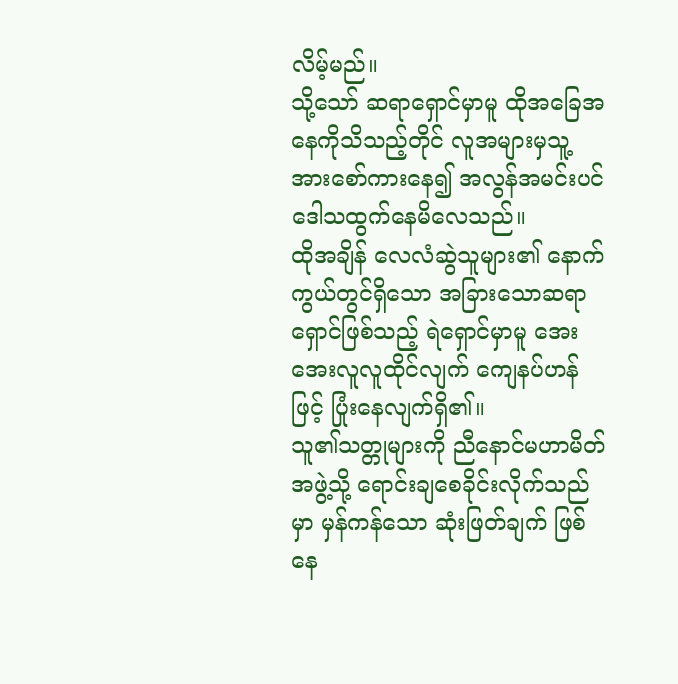လိမ့်မည်။
သို့သော် ဆရာရှောင်မှာမူ ထိုအခြေအနေကိုသိသည့်တိုင် လူအများမှသူ့အားစော်ကားနေ၍ အလွန်အမင်းပင် ဒေါသထွက်နေမိလေသည်။
ထိုအချိန် လေလံဆွဲသူများ၏ နောက်ကွယ်တွင်ရှိသော အခြားသောဆရာရှောင်ဖြစ်သည့် ရဲရှောင်မှာမူ အေး အေးလူလူထိုင်လျက် ကျေနပ်ဟန်ဖြင့် ပြုံးနေလျက်ရှိ၏။
သူ၏သတ္တုများကို ညီနောင်မဟာမိတ်အဖွဲ့သို့ ရောင်းချစေခိုင်းလိုက်သည်မှာ မှန်ကန်သော ဆုံးဖြတ်ချက် ဖြစ်နေ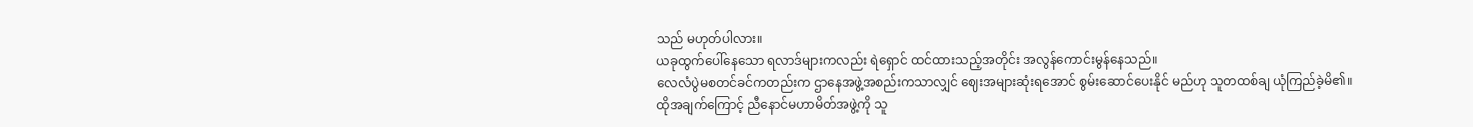သည် မဟုတ်ပါလား။
ယခုထွက်ပေါ်နေသော ရလာဒ်များကလည်း ရဲရှောင် ထင်ထားသည့်အတိုင်း အလွန်ကောင်းမွန်နေသည်။
လေလံပွဲမစတင်ခင်ကတည်းက ဌာနေအဖွဲ့အစည်းကသာလျှင် ဈေးအများဆုံးရအောင် စွမ်းဆောင်ပေးနိုင် မည်ဟု သူတထစ်ချ ယုံကြည်ခဲ့မိ၏။
ထိုအချက်ကြောင့် ညီနောင်မဟာမိတ်အဖွဲ့ကို သူ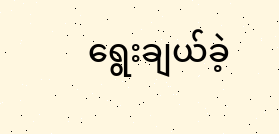ရွေးချယ်ခဲ့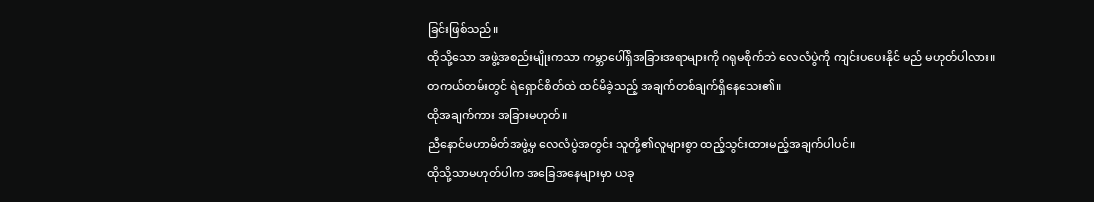ခြင်းဖြစ်သည်။
ထိုသို့သော အဖွဲ့အစည်းမျိုးကသာ ကမ္ဘာပေါ်ရှိအခြားအရာများကို ဂရုမစိုက်ဘဲ လေလံပွဲကို ကျင်းပပေးနိုင် မည် မဟုတ်ပါလား။
တကယ်တမ်းတွင် ရဲရှောင်စိတ်ထဲ ထင်မိခဲ့သည့် အချက်တစ်ချက်ရှိနေသေး၏။
ထိုအချက်ကား အခြားမဟုတ်။
ညီနောင်မဟာမိတ်အဖွဲ့မှ လေလံပွဲအတွင်း သူတို့၏လူများစွာ ထည့်သွင်းထားမည့်အချက်ပါပင်။
ထိုသို့သာမဟုတ်ပါက အခြေအနေများမှာ ယခု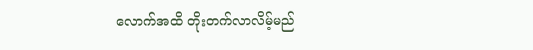လောက်အထိ တိုးတက်လာလိမ့်မည်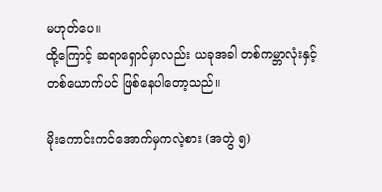မဟုတ်ပေ။
ထို့ကြောင့် ဆရာရှောင်မှာလည်း ယခုအခါ တစ်ကမ္ဘာလုံးနှင့် တစ်ယောက်ပင် ဖြစ်နေပါတော့သည်။

မိုးကောင်းကင်အောက်မှကလဲ့စား (အတွဲ ၅)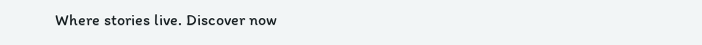Where stories live. Discover now